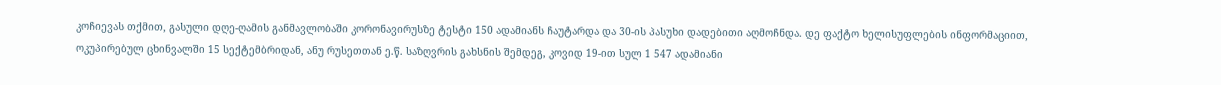კოჩიევას თქმით, გასული დღე-ღამის განმავლობაში კორონავირუსზე ტესტი 150 ადამიანს ჩაუტარდა და 30-ის პასუხი დადებითი აღმოჩნდა. დე ფაქტო ხელისუფლების ინფორმაციით, ოკუპირებულ ცხინვალში 15 სექტემბრიდან, ანუ რუსეთთან ე.წ. საზღვრის გახსნის შემდეგ, კოვიდ 19-ით სულ 1 547 ადამიანი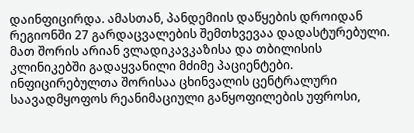დაინფიცირდა. ამასთან, პანდემიის დაწყების დროიდან რეგიონში 27 გარდაცვალების შემთხვევაა დადასტურებული. მათ შორის არიან ვლადიკავკაზისა და თბილისის კლინიკებში გადაყვანილი მძიმე პაციენტები.
ინფიცირებულთა შორისაა ცხინვალის ცენტრალური საავადმყოფოს რეანიმაციული განყოფილების უფროსი,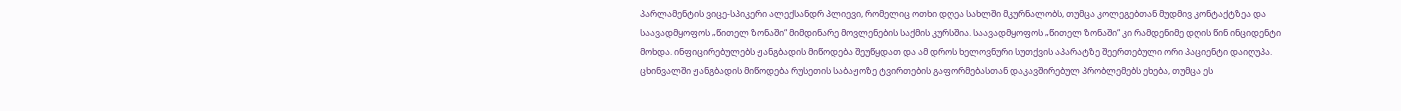პარლამენტის ვიცე-სპიკერი ალექსანდრ პლიევი, რომელიც ოთხი დღეა სახლში მკურნალობს, თუმცა კოლეგებთან მუდმივ კონტაქტზეა და საავადმყოფოს „წითელ ზონაში“ მიმდინარე მოვლენების საქმის კურსშია. საავადმყოფოს „წითელ ზონაში“ კი რამდენიმე დღის წინ ინციდენტი მოხდა. ინფიცირებულებს ჟანგბადის მიწოდება შეუწყდათ და ამ დროს ხელოვნური სუთქვის აპარატზე შეერთებული ორი პაციენტი დაიღუპა. ცხინვალში ჟანგბადის მიწოდება რუსეთის საბაჟოზე ტვირთების გაფორმებასთან დაკავშირებულ პრობლემებს ეხება, თუმცა ეს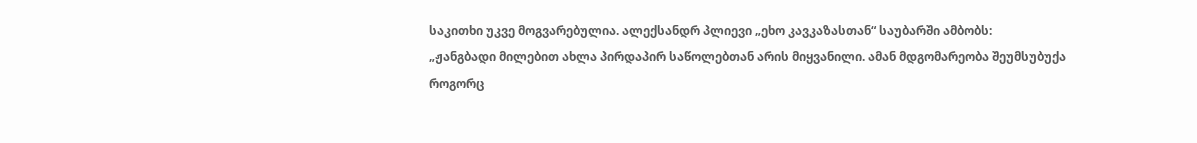საკითხი უკვე მოგვარებულია. ალექსანდრ პლიევი „ეხო კავკაზასთან“ საუბარში ამბობს:
„ჟანგბადი მილებით ახლა პირდაპირ საწოლებთან არის მიყვანილი. ამან მდგომარეობა შეუმსუბუქა როგორც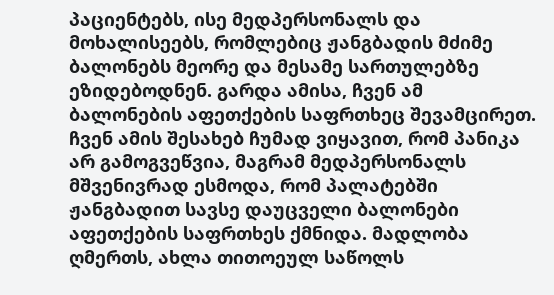პაციენტებს, ისე მედპერსონალს და მოხალისეებს, რომლებიც ჟანგბადის მძიმე ბალონებს მეორე და მესამე სართულებზე ეზიდებოდნენ. გარდა ამისა, ჩვენ ამ ბალონების აფეთქების საფრთხეც შევამცირეთ. ჩვენ ამის შესახებ ჩუმად ვიყავით, რომ პანიკა არ გამოგვეწვია, მაგრამ მედპერსონალს მშვენივრად ესმოდა, რომ პალატებში ჟანგბადით სავსე დაუცველი ბალონები აფეთქების საფრთხეს ქმნიდა. მადლობა ღმერთს, ახლა თითოეულ საწოლს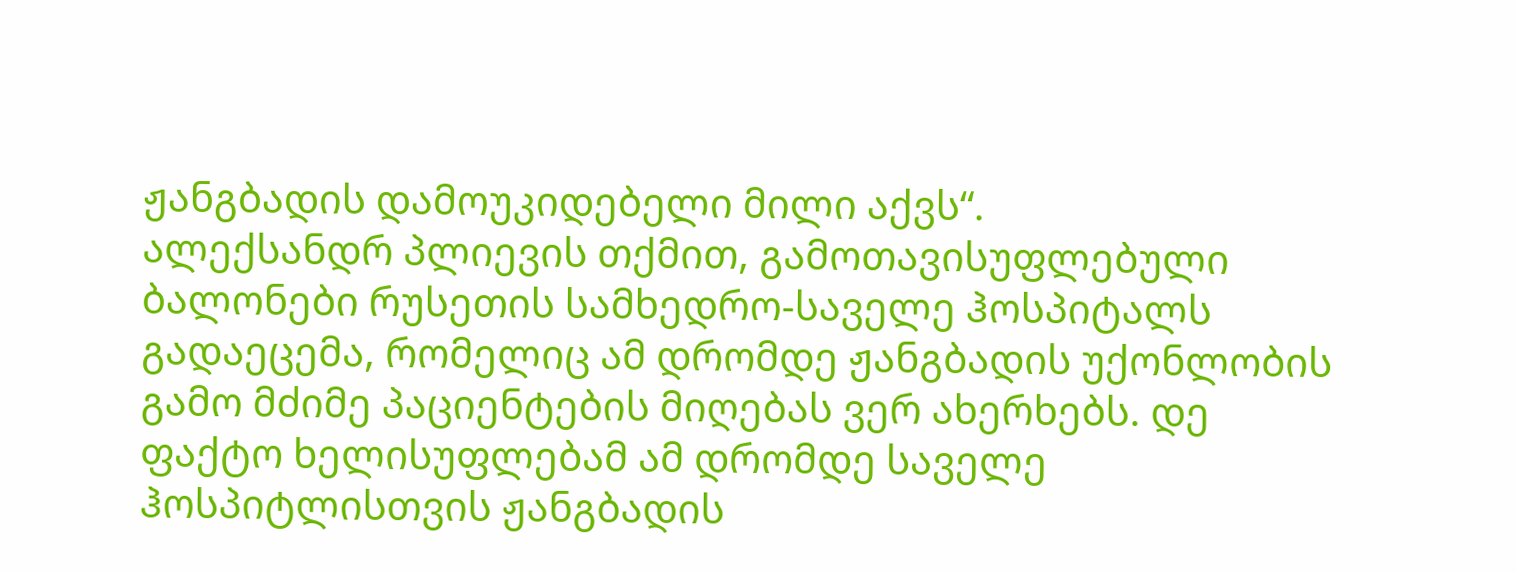ჟანგბადის დამოუკიდებელი მილი აქვს“.
ალექსანდრ პლიევის თქმით, გამოთავისუფლებული ბალონები რუსეთის სამხედრო-საველე ჰოსპიტალს გადაეცემა, რომელიც ამ დრომდე ჟანგბადის უქონლობის გამო მძიმე პაციენტების მიღებას ვერ ახერხებს. დე ფაქტო ხელისუფლებამ ამ დრომდე საველე ჰოსპიტლისთვის ჟანგბადის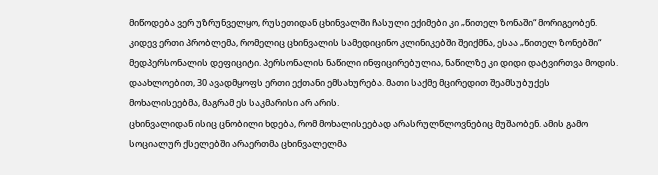მიწოდება ვერ უზრუნველყო, რუსეთიდან ცხინვალში ჩასული ექიმები კი „წითელ ზონაში“ მორიგეობენ. კიდევ ერთი პრობლემა, რომელიც ცხინვალის სამედიცინო კლინიკებში შეიქმნა, ესაა „წითელ ზონებში“ მედპერსონალის დეფიციტი. პერსონალის ნაწილი ინფიცირებულია, ნაწილზე კი დიდი დატვირთვა მოდის. დაახლოებით, 30 ავადმყოფს ერთი ექთანი ემსახურება. მათი საქმე მცირედით შეამსუბუქეს მოხალისეებმა, მაგრამ ეს საკმარისი არ არის.
ცხინვალიდან ისიც ცნობილი ხდება, რომ მოხალისეებად არასრულწლოვნებიც მუშაობენ. ამის გამო სოციალურ ქსელებში არაერთმა ცხინვალელმა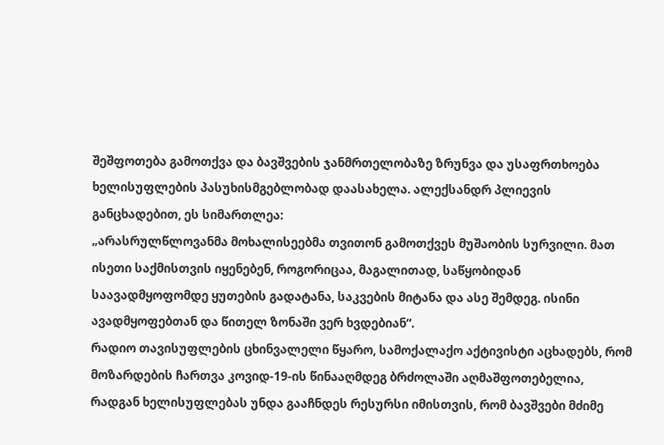შეშფოთება გამოთქვა და ბავშვების ჯანმრთელობაზე ზრუნვა და უსაფრთხოება ხელისუფლების პასუხისმგებლობად დაასახელა. ალექსანდრ პლიევის განცხადებით, ეს სიმართლეა:
„არასრულწლოვანმა მოხალისეებმა თვითონ გამოთქვეს მუშაობის სურვილი. მათ ისეთი საქმისთვის იყენებენ, როგორიცაა, მაგალითად, საწყობიდან საავადმყოფომდე ყუთების გადატანა, საკვების მიტანა და ასე შემდეგ. ისინი ავადმყოფებთან და წითელ ზონაში ვერ ხვდებიან“.
რადიო თავისუფლების ცხინვალელი წყარო, სამოქალაქო აქტივისტი აცხადებს, რომ მოზარდების ჩართვა კოვიდ-19-ის წინააღმდეგ ბრძოლაში აღმაშფოთებელია, რადგან ხელისუფლებას უნდა გააჩნდეს რესურსი იმისთვის, რომ ბავშვები მძიმე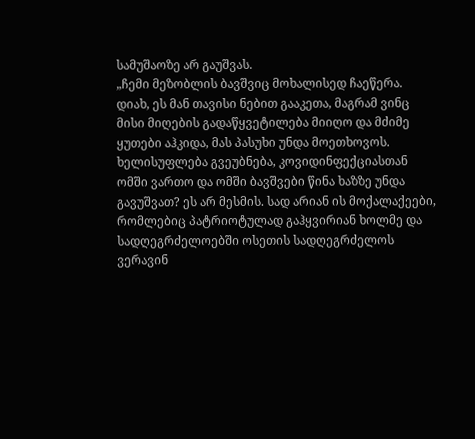სამუშაოზე არ გაუშვას.
„ჩემი მეზობლის ბავშვიც მოხალისედ ჩაეწერა. დიახ, ეს მან თავისი ნებით გააკეთა, მაგრამ ვინც მისი მიღების გადაწყვეტილება მიიღო და მძიმე ყუთები აჰკიდა, მას პასუხი უნდა მოეთხოვოს. ხელისუფლება გვეუბნება, კოვიდინფექციასთან ომში ვართო და ომში ბავშვები წინა ხაზზე უნდა გავუშვათ? ეს არ მესმის. სად არიან ის მოქალაქეები, რომლებიც პატრიოტულად გაჰყვირიან ხოლმე და სადღეგრძელოებში ოსეთის სადღეგრძელოს ვერავინ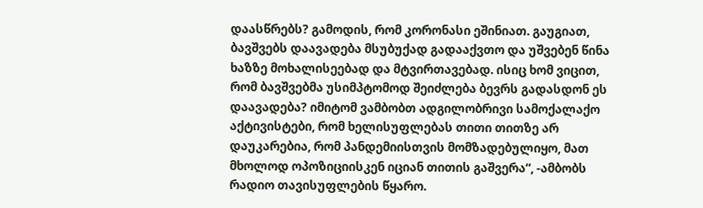დაასწრებს? გამოდის, რომ კორონასი ეშინიათ. გაუგიათ, ბავშვებს დაავადება მსუბუქად გადააქვთო და უშვებენ წინა ხაზზე მოხალისეებად და მტვირთავებად. ისიც ხომ ვიცით, რომ ბავშვებმა უსიმპტომოდ შეიძლება ბევრს გადასდონ ეს დაავადება? იმიტომ ვამბობთ ადგილობრივი სამოქალაქო აქტივისტები, რომ ხელისუფლებას თითი თითზე არ დაუკარებია, რომ პანდემიისთვის მომზადებულიყო, მათ მხოლოდ ოპოზიციისკენ იციან თითის გაშვერა“, -ამბობს რადიო თავისუფლების წყარო.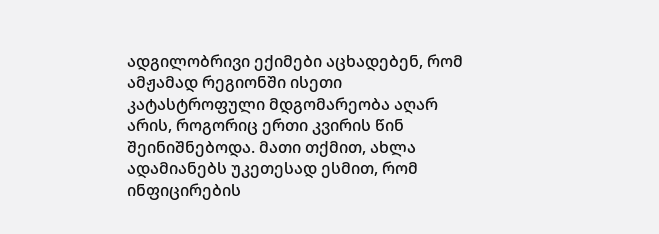ადგილობრივი ექიმები აცხადებენ, რომ ამჟამად რეგიონში ისეთი კატასტროფული მდგომარეობა აღარ არის, როგორიც ერთი კვირის წინ შეინიშნებოდა. მათი თქმით, ახლა ადამიანებს უკეთესად ესმით, რომ ინფიცირების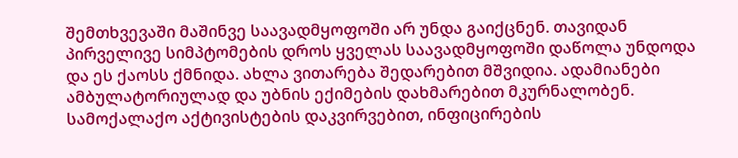შემთხვევაში მაშინვე საავადმყოფოში არ უნდა გაიქცნენ. თავიდან პირველივე სიმპტომების დროს ყველას საავადმყოფოში დაწოლა უნდოდა და ეს ქაოსს ქმნიდა. ახლა ვითარება შედარებით მშვიდია. ადამიანები ამბულატორიულად და უბნის ექიმების დახმარებით მკურნალობენ. სამოქალაქო აქტივისტების დაკვირვებით, ინფიცირების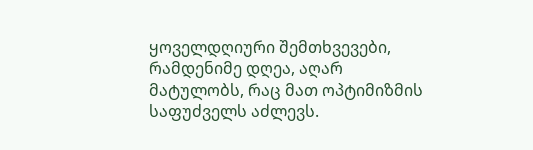ყოველდღიური შემთხვევები, რამდენიმე დღეა, აღარ მატულობს, რაც მათ ოპტიმიზმის საფუძველს აძლევს.